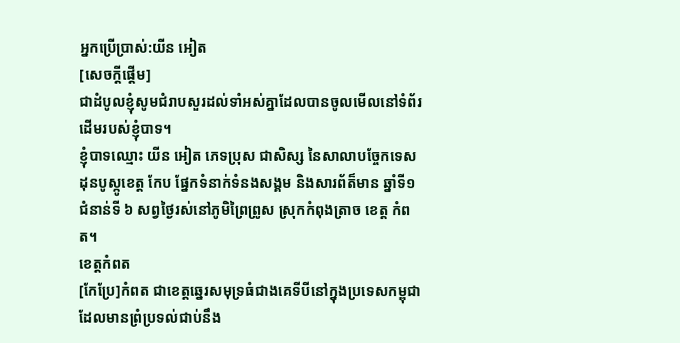អ្នកប្រើប្រាស់:យីន អៀត
[សេចក្ដីផ្ដើម]
ជាដំបូលខ្ញុំសូមជំរាបសួរដល់ទាំអស់គ្នាដែលបានចូលមើលនៅទំព័រដើមរបស់ខ្ញុំបាទ។
ខ្ញុំបាទឈ្មោះ យីន អៀត ភេទប្រុស ជាសិស្ស នៃសាលាបច្ចែកទេស ដុនបូស្កូខេត្ត កែប ផ្នែកទំនាក់ទំនងសង្គម និងសារព័ត៏មាន ឆ្នាំទី១ ជំនាន់ទី ៦ សព្វថ្ងៃរស់នៅភូមិព្រៃព្រូស ស្រុកកំពុងត្រាច ខេត្ត កំពត។
ខេត្តកំពត
[កែប្រែ]កំពត ជាខេត្តឆ្នេរសមុទ្រធំជាងគេទីបីនៅក្នុងប្រទេសកម្ពុជាដែលមានព្រំប្រទល់ជាប់នឹង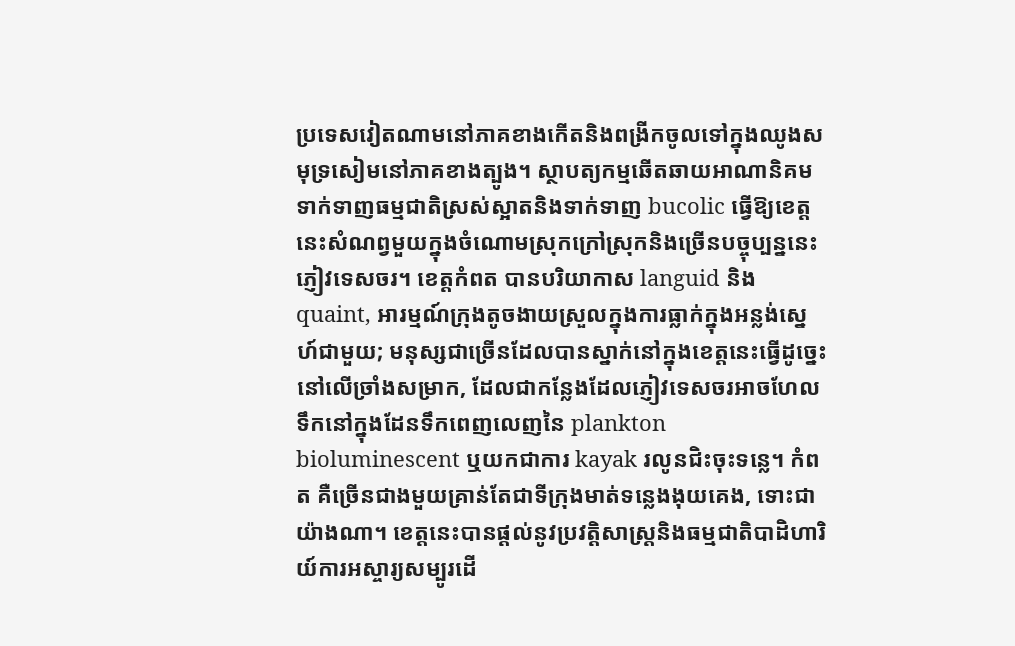ប្រទេសវៀតណាមនៅភាគខាងកើតនិងពង្រីកចូលទៅក្នុងឈូងសមុទ្រសៀមនៅភាគខាងត្បូង។ ស្ថាបត្យកម្មឆើតឆាយអាណានិគមទាក់ទាញធម្មជាតិស្រស់ស្អាតនិងទាក់ទាញ bucolic ធ្វើឱ្យខេត្តនេះសំណព្វមួយក្នុងចំណោមស្រុកក្រៅស្រុកនិងច្រើនបច្ចុប្បន្ននេះភ្ញៀវទេសចរ។ ខេត្តកំពត បានបរិយាកាស languid និង quaint, អារម្មណ៍ក្រុងតូចងាយស្រួលក្នុងការធ្លាក់ក្នុងអន្លង់ស្នេហ៍ជាមួយ; មនុស្សជាច្រើនដែលបានស្នាក់នៅក្នុងខេត្តនេះធ្វើដូច្នេះនៅលើច្រាំងសម្រាក, ដែលជាកន្លែងដែលភ្ញៀវទេសចរអាចហែលទឹកនៅក្នុងដែនទឹកពេញលេញនៃ plankton bioluminescent ឬយកជាការ kayak រលូនជិះចុះទន្លេ។ កំពត គឺច្រើនជាងមួយគ្រាន់តែជាទីក្រុងមាត់ទន្លេងងុយគេង, ទោះជាយ៉ាងណា។ ខេត្តនេះបានផ្តល់នូវប្រវត្តិសាស្រ្តនិងធម្មជាតិបាដិហារិយ៍ការអស្ចារ្យសម្បូរដើ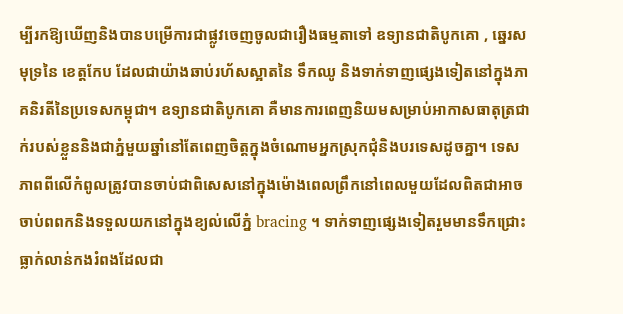ម្បីរកឱ្យឃើញនិងបានបម្រើការជាផ្លូវចេញចូលជារឿងធម្មតាទៅ ឧទ្យានជាតិបូកគោ , ឆ្នេរសមុទ្រនៃ ខេត្តកែប ដែលជាយ៉ាងឆាប់រហ័សស្អាតនៃ ទឹកឈូ និងទាក់ទាញផ្សេងទៀតនៅក្នុងភាគនិរតីនៃប្រទេសកម្ពុជា។ ឧទ្យានជាតិបូកគោ គឺមានការពេញនិយមសម្រាប់អាកាសធាតុត្រជាក់របស់ខ្លួននិងជាភ្នំមួយឆ្នាំនៅតែពេញចិត្តក្នុងចំណោមអ្នកស្រុកជុំនិងបរទេសដូចគ្នា។ ទេសភាពពីលើកំពូលត្រូវបានចាប់ជាពិសេសនៅក្នុងម៉ោងពេលព្រឹកនៅពេលមួយដែលពិតជាអាចចាប់ពពកនិងទទួលយកនៅក្នុងខ្យល់លើភ្នំ bracing ។ ទាក់ទាញផ្សេងទៀតរួមមានទឹកជ្រោះធ្លាក់លាន់កងរំពងដែលជា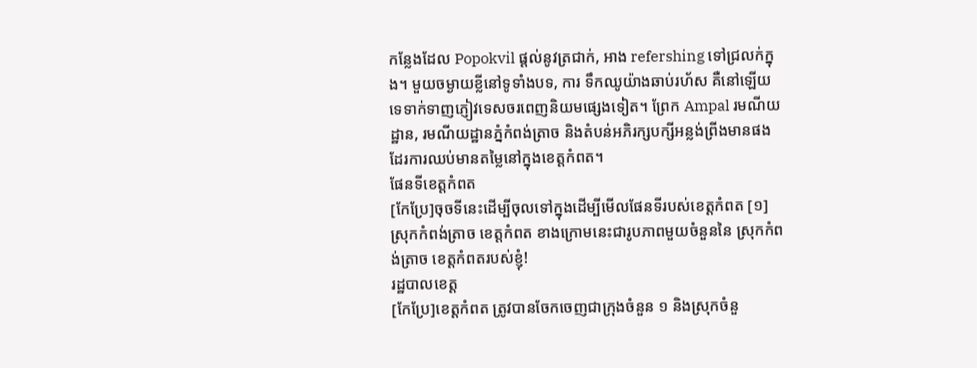កន្លែងដែល Popokvil ផ្តល់នូវត្រជាក់, អាង refershing ទៅជ្រលក់ក្នុង។ មួយចម្ងាយខ្លីនៅទូទាំងបទ, ការ ទឹកឈូយ៉ាងឆាប់រហ័ស គឺនៅឡើយទេទាក់ទាញភ្ញៀវទេសចរពេញនិយមផ្សេងទៀត។ ព្រែក Ampal រមណីយដ្ឋាន, រមណីយដ្ឋានភ្នំកំពង់ត្រាច និងតំបន់អភិរក្សបក្សីអន្លង់ព្រីងមានផងដែរការឈប់មានតម្លៃនៅក្នុងខេត្តកំពត។
ផែនទីខេត្តកំពត
[កែប្រែ]ចុចទីនេះដើម្បីចុលទៅក្នុងដើម្បីមើលផែនទីរបស់ខេត្តកំពត [១] ស្រុកកំពង់ត្រាច ខេត្តកំពត ខាងក្រោមនេះជារូបភាពមួយចំនួននៃ ស្រុកកំពង់ត្រាច ខេត្តកំពតរបស់ខ្ញុំ!
រដ្ឋបាលខេត្ត
[កែប្រែ]ខេត្តកំពត ត្រូវបានចែកចេញជាក្រុងចំនួន ១ និងស្រុកចំនួ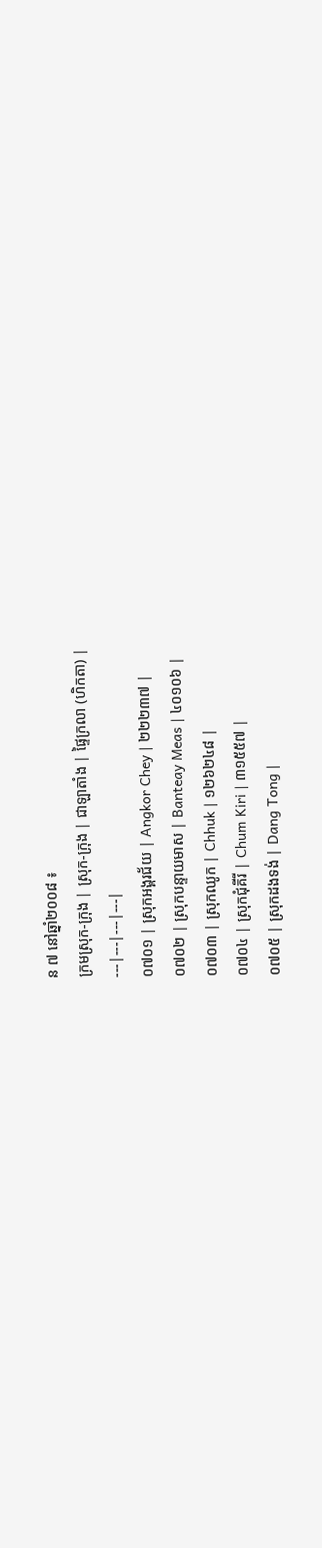ន ៧ នៅឆ្នាំ២០០៨ ៖
ក្រមស្រុក-ក្រុង | ស្រុក-ក្រុង | ជាឡាតាំង | ផ្ទៃក្រលា (ហិកតា) |
---|---|---|---|
០៧០១ | ស្រុកអង្គរជ័យ | Angkor Chey | ២២២៣៧ |
០៧០២ | ស្រុកបន្ទាយមាស | Banteay Meas | ៤០១០៦ |
០៧០៣ | ស្រុកឈូក | Chhuk | ១២៦២៤៨ |
០៧០៤ | ស្រុកជុំគីរី | Chum Kiri | ៣១៥៥៧ |
០៧០៥ | ស្រុកដងទង់ | Dang Tong |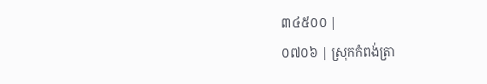៣៤៥០០ |
០៧០៦ | ស្រុកកំពង់ត្រា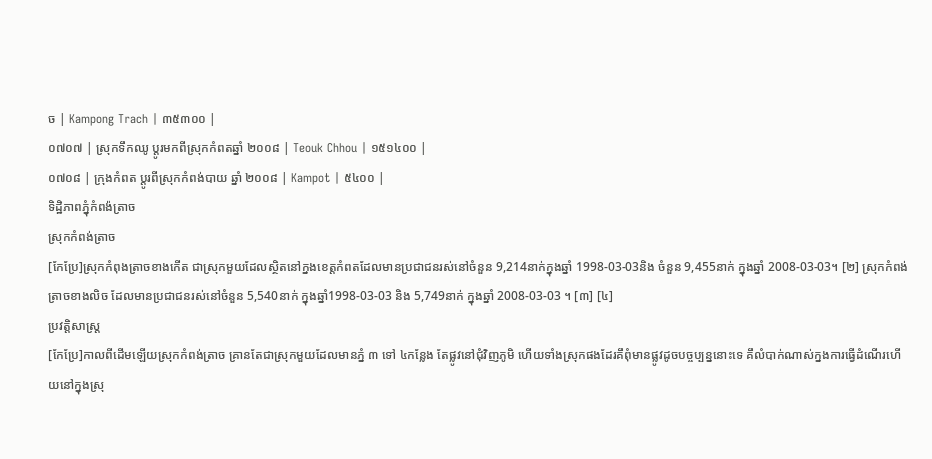ច | Kampong Trach | ៣៥៣០០ |
០៧០៧ | ស្រុកទឹកឈូ ប្ដូរមកពីស្រុកកំពតឆ្នាំ ២០០៨ | Teouk Chhou | ១៥១៤០០ |
០៧០៨ | ក្រុងកំពត ប្ដូរពីស្រុកកំពង់បាយ ឆ្នាំ ២០០៨ | Kampot | ៥៤០០ |
ទិដ្ឋិភាពភ្នុំកំពង៉ត្រាច
ស្រុកកំពង់ត្រាច
[កែប្រែ]ស្រុកកំពុងត្រាចខាងកើត ជាស្រុកមួយដែលស្ថិតនៅក្នងខេត្តកំពតដែលមានប្រជាជនរស់នៅចំនួន 9,214នាក់ក្នុងឆ្នាំ 1998-03-03និង ចំនួន 9,455នាក់ ក្នុងឆ្នាំ 2008-03-03។ [២] ស្រុកកំពង់ត្រាចខាងលិច ដែលមានប្រជាជនរស់នៅចំនួន 5,540នាក់ ក្នុងឆ្នាំ1998-03-03 និង 5,749នាក់ ក្នុងឆ្នាំ 2008-03-03 ។ [៣] [៤]
ប្រវត្តិសាស្រ្ត
[កែប្រែ]កាលពីដើមឡើយស្រុកកំពង់ត្រាច គ្រានតែជាស្រុកមួយដែលមានភ្នំ ៣ ទៅ ៤កន្លែង តែផ្លូវនៅជុំវិញភូមិ ហើយទាំងស្រុកផងដែរគឹពុំមានផ្លូវដូចបច្ចប្បន្ននោះទេ គឹលំបាក់ណាស់ក្នងការធ្វើដំណើរហើយនៅក្នុងស្រុ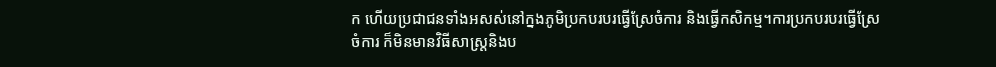ក ហើយប្រជាជនទាំងអសស់នៅក្នងភូមិប្រកបរបរធ្វើស្រែចំការ និងធ្វើកសិកម្ម។ការប្រកបរបរធ្វើស្រែចំការ ក៏មិនមានវិធីសាស្រ្តនិងប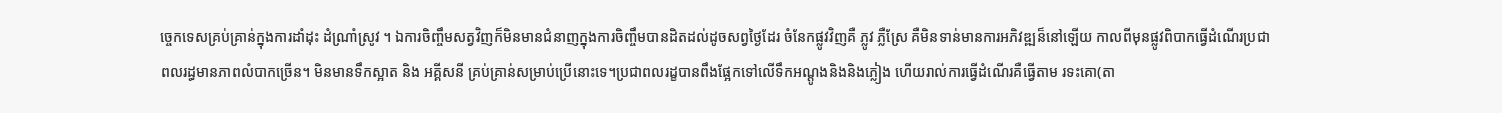ច្ចេកទេសគ្រប់គ្រាន់ក្នុងការដាំដុះ ដំណាំ្រស្រូវ ។ ឯការចិញ្ចឹមសត្វវិញក៏មិនមានជំនាញក្នុងការចិញ្ចឹមបានដិតដល់ដូចសព្វថ្ងៃដែរ ចំនែកផ្លូវវិញគឺ ភ្លូវ ភ្លឺស្រែ គឺមិនទាន់មានការអភិវឌ្ឍន៏នៅឡើយ កាលពីមុនផ្លូវពិបាកធ្វើដំណើរប្រជាពលរដ្ធមានភាពលំបាកច្រើន។ មិនមានទឹកស្អាត និង អគ្គីសនី គ្រប់គ្រាន់សម្រាប់ប្រើនោះទេ។ប្រជាពលរដ្ខបានពឹងផ្អែកទៅលើទឹកអណ្តូងនិងនិងភ្លៀង ហើយរាល់ការធ្វើដំណើរគឺធ្វើតាម រទះគោ(តា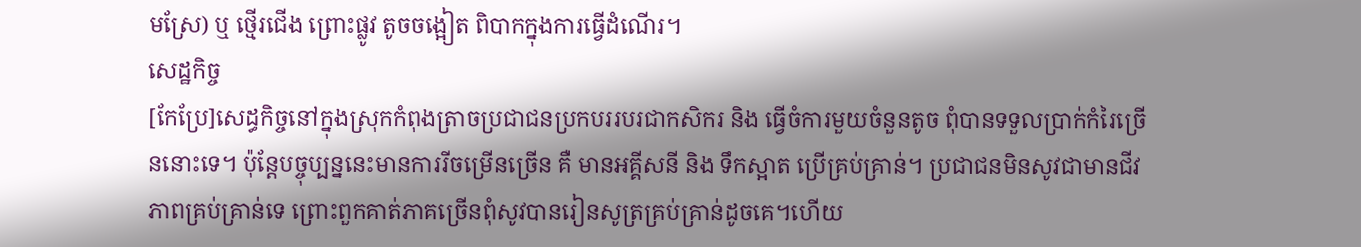មស្រែ) ឬ ថ្មើរជើង ព្រោះផ្លូវ តូចចង្អៀត ពិបាកក្នុងការធ្វើដំណើរ។
សេដ្ឋកិច្ច
[កែប្រែ]សេដ្ធកិច្ចនៅក្នុងស្រុកកំពុងត្រាចប្រជាជនប្រកបររបរជាកសិករ និង ធ្វើចំការមួយចំនួនតូច ពុំបានទទួលប្រាក់កំរៃច្រើននោះទេ។ ប៉ុន្តែបច្ចុប្បន្ននេះមានការរីចម្រើនច្រើន គឺ មានអគ្គីសនី និង ទឹកស្អាត ប្រើគ្រប់គ្រាន់។ ប្រជាជនមិនសូវជាមានជីវភាពគ្រប់គ្រាន់ទេ ព្រោះពួកគាត់ភាគច្រើនពុំសូវបានរៀនសូត្រគ្រប់គ្រាន់ដូចគេ។ហើយ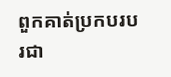ពួកគាត់ប្រកបរបរជា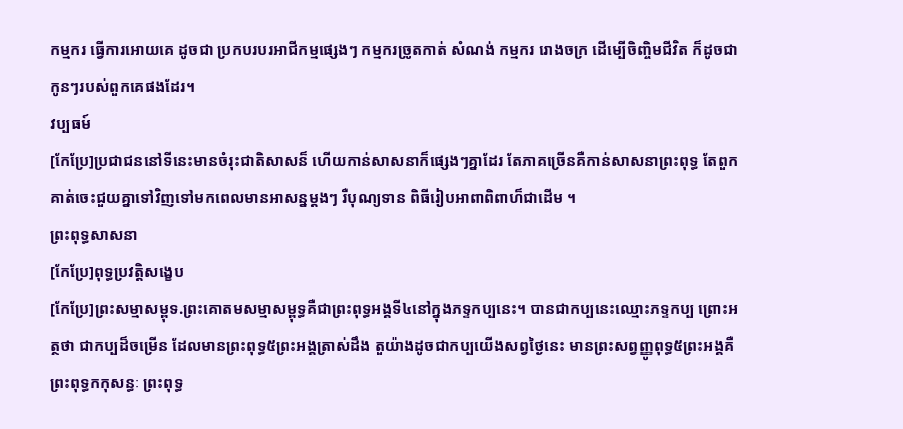កម្មករ ធ្វើការអោយគេ ដូចជា ប្រកបរបរអាជីកម្មផ្សេងៗ កម្មករច្រូតកាត់ សំណង់ កម្មករ រោងចក្រ ដើម្បើចិញ្ចិមជីវិត ក៏ដូចជាកូនៗរបស់ពួកគេផងដែរ។
វប្បធម៍
[កែប្រែ]ប្រជាជននៅទីនេះមានចំរុះជាតិសាសន៏ ហើយកាន់សាសនាក៏ផ្សេងៗគ្នាដែរ តែភាគច្រើនគឺកាន់សាសនាព្រះពុទ្ធ តែពួកគាត់ចេះជួយគ្នាទៅវិញទៅមកពេលមានអាសន្នម្ដងៗ រឺបុណ្យទាន ពិធីរៀបអាពាពិពាហ៏ជាដើម ។
ព្រះពុទ្ធសាសនា
[កែប្រែ]ពុទ្ធប្រវត្តិសង្ខេប
[កែប្រែ]ព្រះសម្មាសម្ពុទ.ព្រះគោតមសម្មាសម្ពុទ្ធគឺជាព្រះពុទ្ធអង្គទី៤នៅក្នុងភទ្ទកប្បនេះ។ បានជាកប្បនេះឈ្មោះភទ្ទកប្ប ព្រោះអត្ថថា ជាកប្បដ៏ចម្រើន ដែលមានព្រះពុទ្ធ៥ព្រះអង្គត្រាស់ដឹង តួយ៉ាងដូចជាកប្បយើងសព្វថ្ងៃនេះ មានព្រះសព្វញ្ញូពុទ្ធ៥ព្រះអង្គគឺ ព្រះពុទ្ធកកុសន្ធៈ ព្រះពុទ្ធ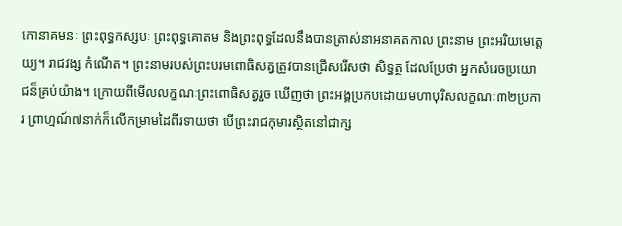កោនាគមនៈ ព្រះពុទ្ធកស្សបៈ ព្រះពុទ្ធគោតម និងព្រះពុទ្ធដែលនឹងបានត្រាស់នាអនាគតកាល ព្រះនាម ព្រះអរិយមេតេ្តយ្យ។ រាជវង្ស កំណើត។ ព្រះនាមរបស់ព្រះបរមពោធិសត្វត្រូវបានជ្រើសរើសថា សិទ្ធត្ថ ដែលប្រែថា អ្នកសំរេចប្រយោជន៏គ្រប់យ៉ាង។ ក្រោយពីមើលលក្ខណៈព្រះពោធិសត្វរួច ឃើញថា ព្រះអង្គប្រកបដោយមហាបុរិសលក្ខណៈ៣២ប្រការ ព្រាហ្មណ៍៧នាក់ក៏លើកម្រាមដៃពីរទាយថា បើព្រះរាជកុមារស្ថិតនៅជាក្ស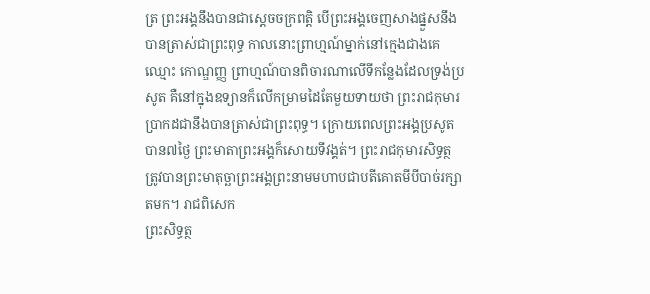ត្រ ព្រះអង្គនឹងបានជាស្តេចចក្រពត្តិ បើព្រះអង្គចេញសាងផ្នួសនឹងបានត្រាស់ជាព្រះពុទ្ធ កាលនោះព្រាហ្មណ៍ម្នាក់នៅក្មេងជាងគេឈ្មោះ កោណ្ឌញ្ញ ព្រាហ្មណ៍បានពិចារណាលើទីកន្លែងដែលទ្រង់ប្រសូត គឺនៅក្នុងឧទ្យានក៏លើកម្រាមដៃតែមួយទាយថា ព្រះរាជកុមារប្រាកដជានឹងបានត្រាស់ជាព្រះពុទ្ធ។ ក្រោយពេលព្រះអង្គប្រសូតបាន៧ថ្ងៃ ព្រះមាតាព្រះអង្គក៏សោយទីវង្គត់។ ព្រះរាជកុមារសិទ្ធត្ថ ត្រូវបានព្រះមាតុច្ឆាព្រះអង្គព្រះនាមមហាបជាបតីគោតមីបីបាច់រក្សាតមក។ រាជពិសេក
ព្រះសិទ្ធត្ថ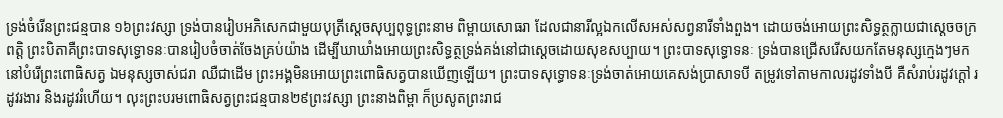ទ្រង់ចំរើនព្រះជន្មបាន ១៦ព្រះវស្សា ទ្រង់បានរៀបអភិសេកជាមួយបុត្រីស្តេចសុប្បពុទ្ធព្រះនាម ពិម្ពាយសោធរា ដែលជានារីល្អឯកលើសអស់សព្វនារីទាំងពួង។ ដោយចង់អោយព្រះសិទ្ធត្ថក្លាយជាស្តេចចក្រពត្តិ ព្រះបិតាគឺព្រះបាទសុទ្ធោទនៈបានរៀបចំចាត់ចែងគ្រប់យ៉ាង ដើម្បីឃាឃាំងអោយព្រះសិទ្ធត្ថទ្រង់គង់នៅជាស្តេចដោយសុខសប្បាយ។ ព្រះបាទសុទ្ធោទនៈ ទ្រង់បានជ្រើសរើសយកតែមនុស្សក្មេងៗមកនៅបំរើព្រះពោធិសត្វ ឯមនុស្សចាស់ជរា ឈឺជាដើម ព្រះអង្គមិនអោយព្រះពោធិសត្វបានឃើញឡើយ។ ព្រះបាទសុទ្ធោទនៈទ្រង់ចាត់អោយគេសង់ប្រាសាទបី តម្រូវទៅតាមកាលរដូវទាំងបី គឺសំរាប់រដូវក្តៅ រដូវរងារ និងរដូវរំហើយ។ លុះព្រះបរមពោធិសត្វព្រះជន្មបាន២៩ព្រះវស្សា ព្រះនាងពិម្ពា ក៏ប្រសូតព្រះរាជ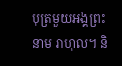បុត្រមួយអង្គព្រះនាម រាហុល។ និ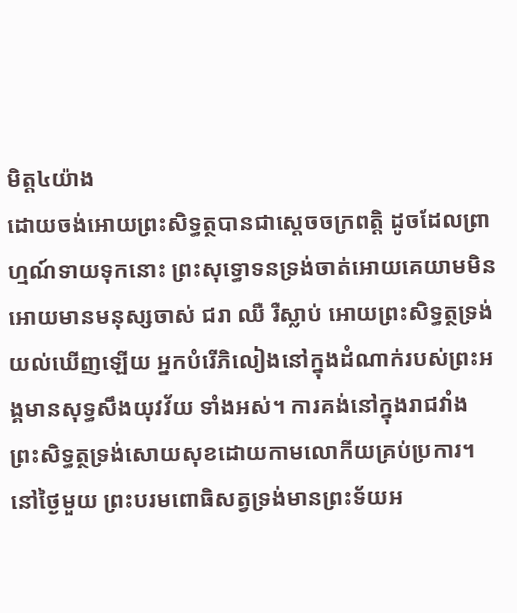មិត្ត៤យ៉ាង
ដោយចង់អោយព្រះសិទ្ធត្ថបានជាស្តេចចក្រពត្តិ ដូចដែលព្រាហ្មណ៍ទាយទុកនោះ ព្រះសុទ្ធោទនទ្រង់ចាត់អោយគេយាមមិនអោយមានមនុស្សចាស់ ជរា ឈឺ រឺស្លាប់ អោយព្រះសិទ្ធត្ថទ្រង់យល់ឃើញឡើយ អ្នកបំរើភិលៀងនៅក្នុងដំណាក់របស់ព្រះអង្គមានសុទ្ធសឹងយុវវ័យ ទាំងអស់។ ការគង់នៅក្នុងរាជវាំង ព្រះសិទ្ធត្ថទ្រង់សោយសុខដោយកាមលោកីយគ្រប់ប្រការ។ នៅថ្ងៃមួយ ព្រះបរមពោធិសត្វទ្រង់មានព្រះទ័យអ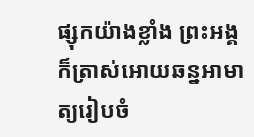ផ្សុកយ៉ាងខ្លាំង ព្រះអង្គក៏ត្រាស់អោយឆន្នអាមាត្យរៀបចំ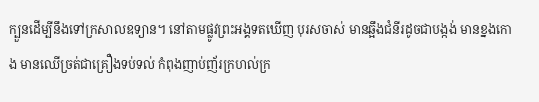ក្បួនដើម្បីនឹងទៅក្រសាលឧទ្យាន។ នៅតាមផ្លូវព្រះអង្គទតឃើញ បុរសចាស់ មានឆ្អឹងជំនីរដូចជាបង្កង់ មានខ្នងកោង មានឈើច្រត់ជាគ្រឿងទប់ទល់ កំពុងញាប់ញ័រក្រហល់ក្រ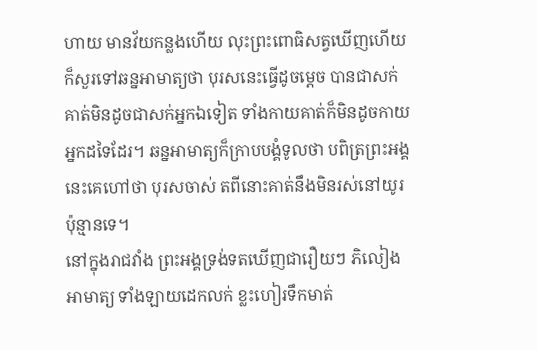ហាយ មានវ័យកន្លងហើយ លុះព្រះពោធិសត្វឃើញហើយ ក៏សួរទៅឆន្នអាមាត្យថា បុរសនេះធ្វើដូចម្តេច បានជាសក់គាត់មិនដូចជាសក់អ្នកឯទៀត ទាំងកាយគាត់ក៏មិនដូចកាយអ្នកដទៃដែរ។ ឆន្នអាមាត្យក៏ក្រាបបង្គំទូលថា បពិត្រព្រះអង្គ នេះគេហៅថា បុរសចាស់ តពីនោះគាត់នឹងមិនរស់នៅយូរប៉ុន្មានទេ។
នៅក្នុងរាជវាំង ព្រះអង្គទ្រង់ទតឃើញជារឿយៗ ភិលៀង អាមាត្យ ទាំងឡាយដេកលក់ ខ្លះហៀរទឹកមាត់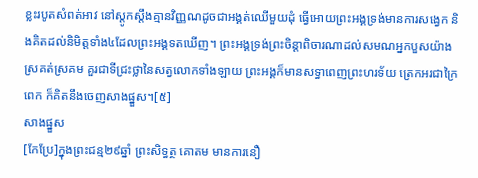ខ្លះរបូតសំពត់អាវ នៅស្តូកស្តឹងគ្មានវិញ្ញណដូចជាអង្គត់ឈើមួយដុំ ធ្វើអោយព្រះអង្គទ្រង់មានការសង្វេក និងគិតដល់និមិត្តទាំង៤ដែលព្រះអង្គទតឃើញ។ ព្រះអង្គទ្រង់ព្រះចិន្តាពិចារណាដល់សមណអ្នកបួសយ៉ាងស្រគត់ស្រគម គួរជាទីជ្រះថ្លានៃសត្វលោកទាំងឡាយ ព្រះអង្គក៏មានសទ្ធាពេញព្រះហរទ័យ ត្រេកអរជាក្រៃពេក ក៏គិតនឹងចេញសាងផ្នួស។[៥]
សាងផ្នួស
[កែប្រែ]ក្នុងព្រះជន្ម២៩ឆ្នាំ ព្រះសិទ្ធត្ថ គោតម មានការនឿ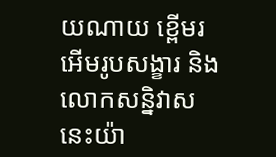យណាយ ខ្ពើមរអើមរូបសង្ខារ និងលោកសន្និវាសនេះយ៉ា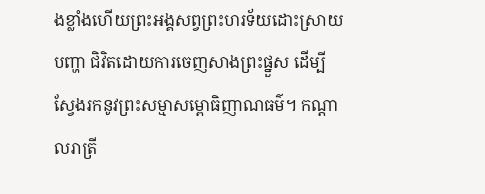ងខ្លាំងហើយព្រះអង្គសព្វព្រះហរទ័យដោះស្រាយបញ្ហា ជិវិតដោយការចេញសាងព្រះផ្នួស ដើម្បីស្វែងរកនូវព្រះសម្មាសម្ពោធិញាណធម៌។ កណ្តាលរាត្រី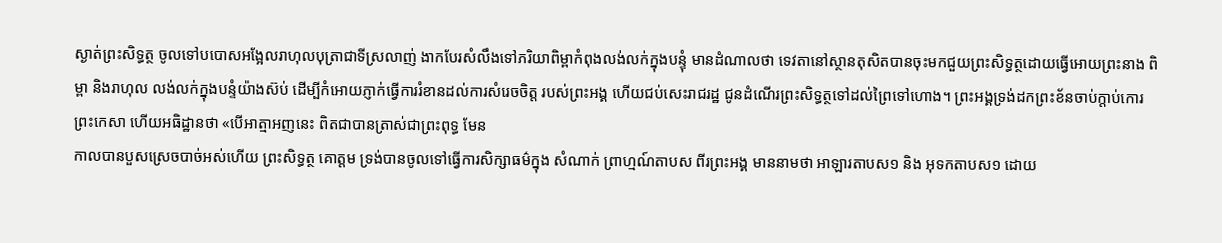ស្ងាត់ព្រះសិទ្ធត្ថ ចូលទៅបបោសអង្អែលរាហុលបុត្រាជាទីស្រលាញ់ ងាកបែរសំលឹងទៅភរិយាពិម្ពាកំពុងលង់លក់ក្នុងបន្ទុំ មានដំណាលថា ទេវតានៅស្ថានតុសិតបានចុះមកជួយព្រះសិទ្ធត្ថដោយធ្វើអោយព្រះនាង ពិម្ពា និងរាហុល លង់លក់ក្នុងបន្ទំយ៉ាងស៊ប់ ដើម្បីកំអោយភ្ញាក់ធ្វើការរំខានដល់ការសំរេចចិត្ត របស់ព្រះអង្គ ហើយជប់សេះរាជរដ្ឋ ជូនដំណើរព្រះសិទ្ធត្ថទៅដល់ព្រៃទៅហោង។ ព្រះអង្គទ្រង់ដកព្រះខ័នចាប់ក្តាប់កោរព្រះកេសា ហើយអធិដ្ឋានថា «បើអាត្មាអញនេះ ពិតជាបានត្រាស់ជាព្រះពុទ្ធ មែន
កាលបានបួសស្រេចបាច់អស់ហើយ ព្រះសិទ្ធត្ថ គោត្ដម ទ្រង់បានចូលទៅធ្វើការសិក្សាធម៌ក្នុង សំណាក់ ព្រាហ្មណ៍តាបស ពីរព្រះអង្គ មាននាមថា អាឡារតាបស១ និង អុទកតាបស១ ដោយ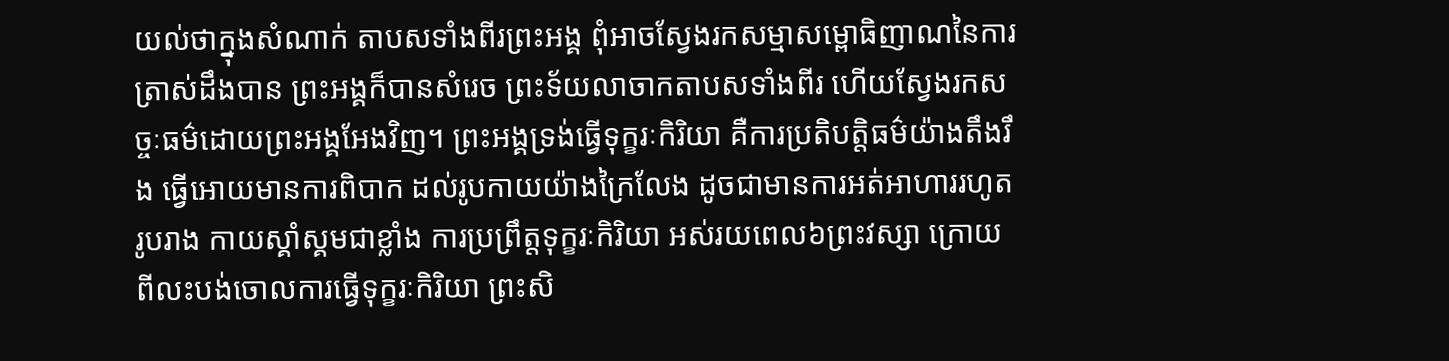យល់ថាក្នុងសំណាក់ តាបសទាំងពីរព្រះអង្គ ពុំអាចស្វែងរកសម្មាសម្ពោធិញាណនៃការត្រាស់ដឹងបាន ព្រះអង្គក៏បានសំរេច ព្រះទ័យលាចាកតាបសទាំងពីរ ហើយស្វែងរកសច្ចៈធម៌ដោយព្រះអង្គអែងវិញ។ ព្រះអង្គទ្រង់ធ្វើទុក្ខរៈកិរិយា គឺការប្រតិបត្តិធម៌យ៉ាងតឹងរឹង ធ្វើអោយមានការពិបាក ដល់រូបកាយយ៉ាងក្រៃលែង ដូចជាមានការអត់អាហាររហូត រូបរាង កាយស្គាំស្គមជាខ្លាំង ការប្រព្រឹត្តទុក្ខរៈកិរិយា អស់រយពេល៦ព្រះវស្សា ក្រោយពីលះបង់ចោលការធ្វើទុក្ខរៈកិរិយា ព្រះសិ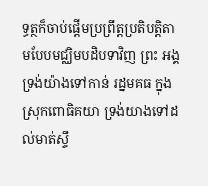ទ្ធត្ថក៏ចាប់ផ្តើមប្រព្រឹត្តប្រតិបត្តិតាមបែបមជ្ឈិមបដិបទាវិញ ព្រះ អង្គទ្រង់យ៉ាងទៅកាន់ រដ្នមគធ ក្នុងស្រុកពោធិគយា ទ្រង់យាងទៅដល់មាត់ស្ទឹ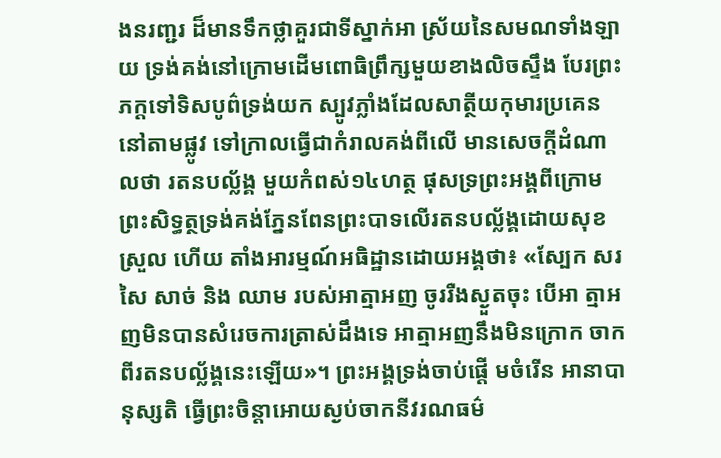ងនរញ្ជរ ដ៏មានទឹកថ្លាគួរជាទីស្នាក់អា ស្រ័យនៃសមណទាំងឡាយ ទ្រង់គង់នៅក្រោមដើមពោធិព្រឹក្សមួយខាងលិចស្ទឹង បែរព្រះភក្តទៅទិសបូព៌ទ្រង់យក ស្បូវភ្លាំងដែលសាត្ថីយកុមារប្រគេននៅតាមផ្លូវ ទៅក្រាលធ្វើជាកំរាលគង់ពីលើ មានសេចក្តីដំណាលថា រតនបល័្លង្គ មួយកំពស់១៤ហត្ថ ផុសទ្រព្រះអង្គពីក្រោម ព្រះសិទ្ធត្ថទ្រង់គង់ភ្នែនពែនព្រះបាទលើរតនបល្ល័ង្គដោយសុខស្រួល ហើយ តាំងអារម្មណ៍អធិដ្ឋានដោយអង្គថា៖ «ស្បែក សរសៃ សាច់ និង ឈាម របស់អាត្មាអញ ចូររឺងស្ងួតចុះ បើអា ត្មាអញមិនបានសំរេចការត្រាស់ដឹងទេ អាត្មាអញនឹងមិនក្រោក ចាកពីរតនបល្ល័ង្គនេះឡើយ»។ ព្រះអង្គទ្រង់ចាប់ផ្តើ មចំរើន អានាបានុស្សតិ ធ្វើព្រះចិន្តាអោយស្ងប់ចាកនីវរណធម៌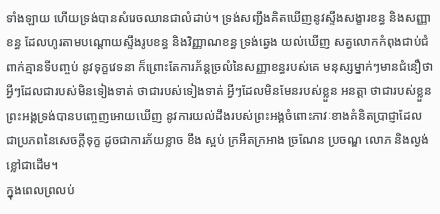ទាំងឡាយ ហើយទ្រង់បានសំរេចឈានជាលំដាប់។ ទ្រង់សញ្ជឹងគិតឃើញនូវស្ទឹងសង្ខារខន្ធ និងសញ្ញាខន្ធ ដែលហូរតាមបណ្តោយស្ទឹងរូបខន្ធ និងវិញ្ញាណខន្ធ ទ្រង់ឆ្វេង យល់ឃើញ សត្វលោកកំពុងជាប់ជំពាក់គ្មានទីបញ្ចប់ នូវទុក្ខវេទនា ក៏ព្រោះតែការភ័ន្ដច្រលំនៃសញ្ញាខន្ធរបស់គេ មនុស្សម្នាក់ៗមានជំនឿថា អ្វីៗដែលជារបស់មិនទៀងទាត់ ថាជារបស់ទៀងទាត់ អ្វីៗដែលមិនមែនរបស់ខ្លួន អនត្តា ថាជារបស់ខ្លួន ព្រះអង្គទ្រង់បានបញ្ចេញអោយឃើញ នូវការយល់ដឹងរបស់ព្រះអង្គចំពោះភាវៈខាងគំនិតប្រាជ្ញាដែល ជាប្រភពនៃសេចក្តីទុក្ខ ដូចជាការភ័យខ្លាច ខឹង ស្អប់ ក្រអឺតក្រអាង ច្រណែន ប្រចណ្ឌ លោភ និងល្ងង់ខ្លៅជាដើម។
ក្នុងពេលព្រលប់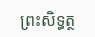ព្រះសិទ្ធត្ថ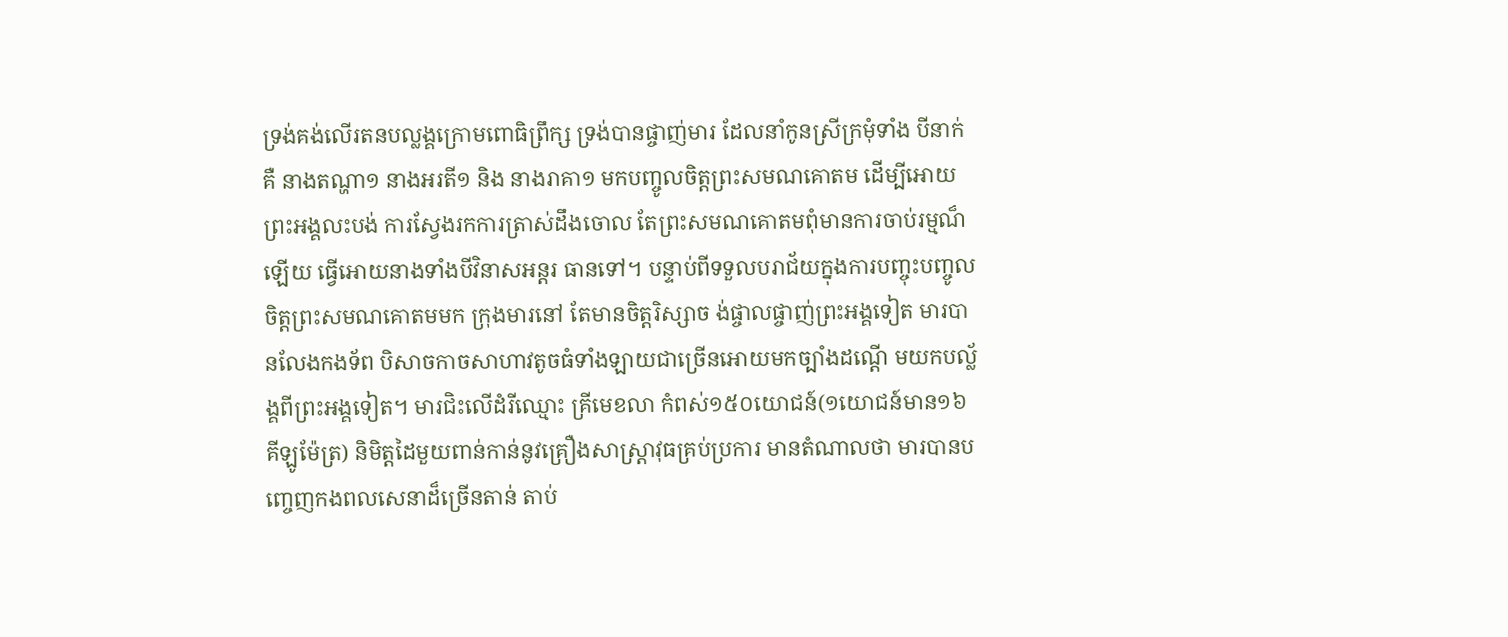ទ្រង់គង់លើរតនបល្លង្គក្រោមពោធិព្រឹក្ស ទ្រង់បានផ្ចាញ់មារ ដែលនាំកូនស្រីក្រមុំទាំង បីនាក់គឺ នាងតណ្ហា១ នាងអរតី១ និង នាងរាគា១ មកបញ្ចូលចិត្តព្រះសមណគោតម ដើម្បីអោយព្រះអង្គលះបង់ ការស្វែងរកការត្រាស់ដឹងចោល តែព្រះសមណគោតមពុំមានការចាប់រម្មណ៏ឡើយ ធ្វើអោយនាងទាំងបីវិនាសអន្តរ ធានទៅ។ បន្ទាប់ពីទទួលបរាជ័យក្នុងការបញ្ចុះបញ្ចូលចិត្តព្រះសមណគោតមមក ក្រុងមារនៅ តែមានចិត្តរិស្សាច ង់ផ្ចាលផ្ចាញ់ព្រះអង្គទៀត មារបានលែងកងទ័ព បិសាចកាចសាហាវតូចធំទាំងឡាយជាច្រើនអោយមកច្បាំងដណ្តើ មយកបល័្លង្គពីព្រះអង្គទៀត។ មារជិះលើដំរីឈ្មោះ គ្រីមេខលា កំពស់១៥០យោជន៍(១យោជន៍មាន១៦ គីឡូម៉ែត្រ) និមិត្តដៃមួយពាន់កាន់នូវគ្រឿងសាស្រ្តាវុធគ្រប់ប្រការ មានតំណាលថា មារបានបញ្ចេញកងពលសេនាដ៏ច្រើនតាន់ តាប់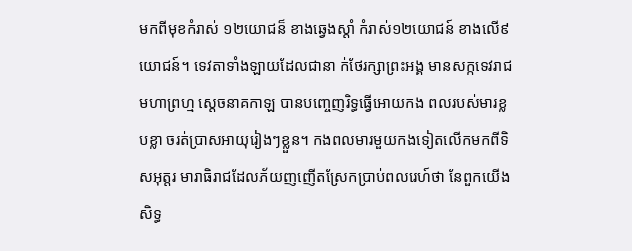មកពីមុខកំរាស់ ១២យោជន៏ ខាងឆ្វេងស្តាំ កំរាស់១២យោជន៍ ខាងលើ៩យោជន៍។ ទេវតាទាំងឡាយដែលជានា ក់ថែរក្សាព្រះអង្គ មានសក្កទេវរាជ មហាព្រហ្ម ស្តេចនាគកាឡ បានបញ្ចេញរិទ្ធធ្វើអោយកង ពលរបស់មារខ្លបខ្លា ចរត់ប្រាសអាយុរៀងៗខ្លួន។ កងពលមារមួយកងទៀតលើកមកពីទិសអុត្តរ មារាធិរាជដែលភ័យញញើតស្រែកប្រាប់ពលរេហ៍ថា នែពួកយើង សិទ្ធ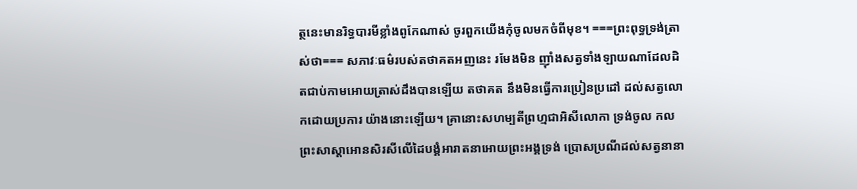ត្ថនេះមានរិទ្ធបារមីខ្លាំងពូកែណាស់ ចូរពួកយើងកុំចូលមកចំពីមុខ។ ===ព្រះពុទ្ធទ្រង់ត្រាស់ថា=== សភាវៈធម៌របស់តថាគតអញនេះ រមែងមិន ញ៉ាំងសត្វទាំងឡាយណាដែលដិតជាប់កាមអោយត្រាស់ដឹងបានឡើយ តថាគត នឹងមិនធ្វើការប្រៀនប្រដៅ ដល់សត្វលោកដោយប្រការ យ៉ាងនោះឡើយ។ គ្រានោះសហម្បតីព្រហ្មជាអិសីលោកា ទ្រង់ចូល កលព្រះសាស្តាអោនសិរសីលើដៃបង្គំអារាតនាអោយព្រះអង្គទ្រង់ ប្រោសប្រណីដល់សត្វនានា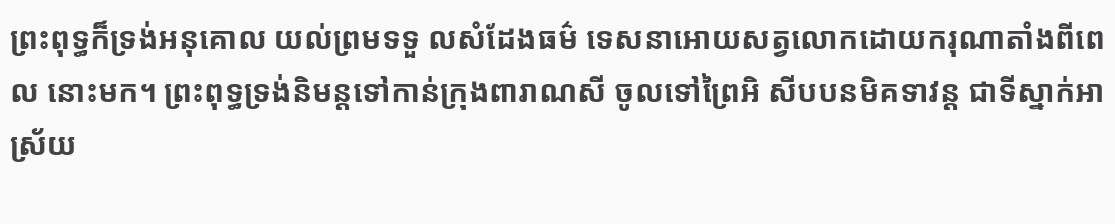ព្រះពុទ្ធក៏ទ្រង់អនុគោល យល់ព្រមទទួ លសំដែងធម៌ ទេសនាអោយសត្វលោកដោយករុណាតាំងពីពេល នោះមក។ ព្រះពុទ្ធទ្រង់និមន្តទៅកាន់ក្រុងពារាណសី ចូលទៅព្រៃអិ សីបបនមិគទាវន្ត ជាទីស្នាក់អាស្រ័យ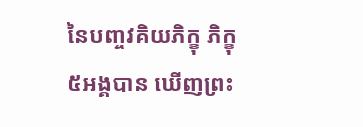នៃបញ្ចវគិយភិក្ខុ ភិក្ខុ៥អង្គបាន ឃើញព្រះ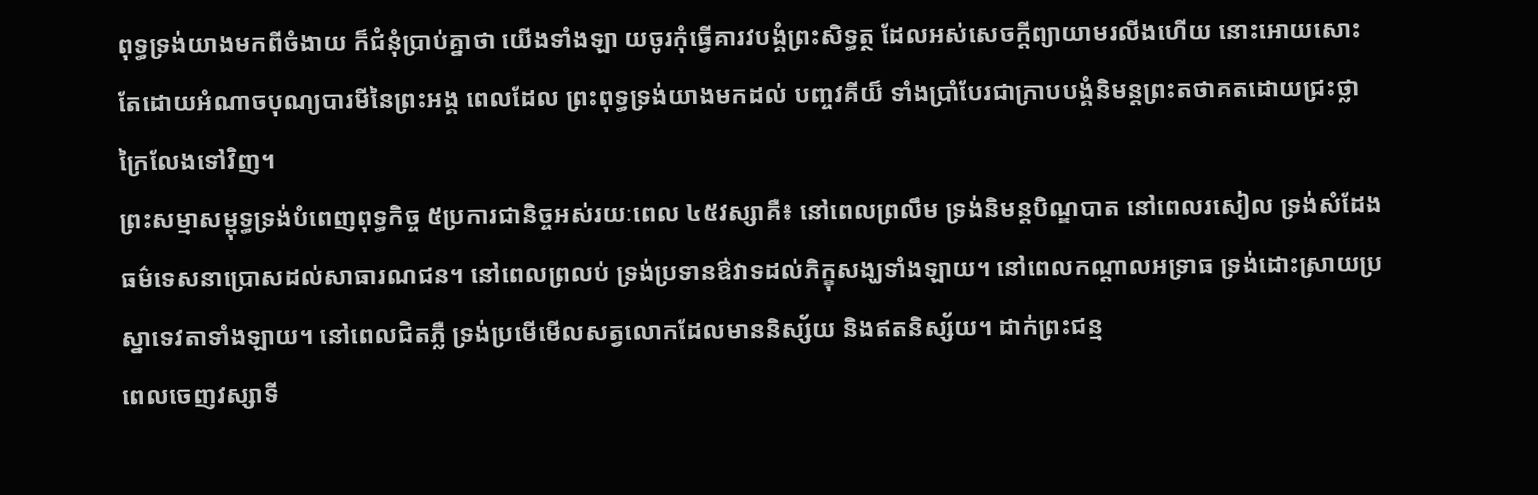ពុទ្ធទ្រង់យាងមកពីចំងាយ ក៏ជំនុំប្រាប់គ្នាថា យើងទាំងឡា យចូរកុំធ្វើគារវបង្គំព្រះសិទ្ធត្ថ ដែលអស់សេចក្តីព្យាយាមរលីងហើយ នោះអោយសោះ តែដោយអំណាចបុណ្យបារមីនៃព្រះអង្គ ពេលដែល ព្រះពុទ្ធទ្រង់យាងមកដល់ បញ្ចវគីយ៏ ទាំងប្រាំបែរជាក្រាបបង្គំនិមន្តព្រះតថាគតដោយជ្រះថ្លាក្រៃលែងទៅវិញ។
ព្រះសម្មាសម្ពុទ្ធទ្រង់បំពេញពុទ្ធកិច្ច ៥ប្រការជានិច្ចអស់រយៈពេល ៤៥វស្សាគឺ៖ នៅពេលព្រលឹម ទ្រង់និមន្តបិណ្ឌបាត នៅពេលរសៀល ទ្រង់សំដែងធម៌ទេសនាប្រោសដល់សាធារណជន។ នៅពេលព្រលប់ ទ្រង់ប្រទានឳវាទដល់ភិក្ខុសង្ឃទាំងឡាយ។ នៅពេលកណ្តាលអទ្រាធ ទ្រង់ដោះស្រាយប្រស្នាទេវតាទាំងឡាយ។ នៅពេលជិតភ្លឺ ទ្រង់ប្រមើមើលសត្វលោកដែលមាននិស្ស័យ និងឥតនិស្ស័យ។ ដាក់ព្រះជន្ម
ពេលចេញវស្សាទី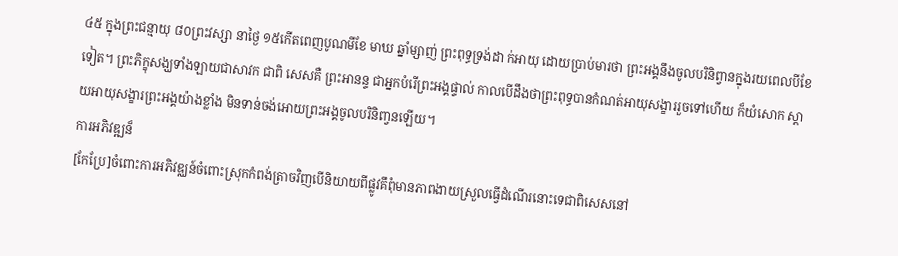៤៥ ក្នុងព្រះជន្មាយុ ៨០ព្រះវស្សា នាថ្ងៃ ១៥កើតពេញបូណមីខែ មាឃ ឆ្នាំម្សាញ់ ព្រះពុទ្ធទ្រង់ដា ក់អាយុ ដោយប្រាប់មារថា ព្រះអង្គនឹងចូលបរិនិព្វានក្នុងរយពេលបីខែទៀត។ ព្រះភិក្ខុសង្ឃទាំងឡាយជាសាវក ជាពិ សេសគឺ ព្រះអានន្ទ ជាអ្នកបំរើព្រះអង្គផ្ទាល់ កាលបើដឹងថាព្រះពុទ្ធបានកំណត់អាយុសង្ខាររួចទៅហើយ ក៏យំសោក ស្តាយអាយុសង្ខារព្រះអង្គយ៉ាងខ្លាំង មិនទាន់ចង់អោយព្រះអង្គចូលបរិនិពា្វនឡើយ។
ការអភិវឌ្ឍន៏
[កែប្រែ]ចំពោះការអភិវឌ្ឈន៍ចំពោះស្រុកកំពង់ត្រាចវិញបើនិយាយពីផ្លូវគឹពុំមានភាពងាយស្រួលធ្វើដំណើរនោះទេជាពិសេសនៅ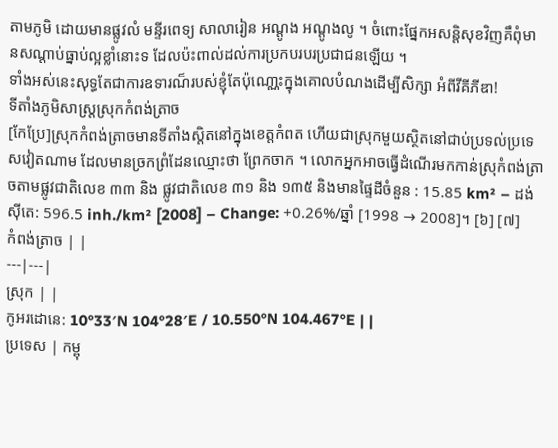តាមភូមិ ដោយមានផ្លូវលំ មន្ទីរពេទ្យ សាលារៀន អណ្ដូង អណ្ដូងលូ ។ ចំពោះផ្នែកអសន្ដិសុខវិញគឹពុំមានសណ្ដាប់ធ្នាប់ល្អខ្លាំនោះទ ដែលប៉ះពាល់ដល់ការប្រកបរបរប្រជាជនឡើយ ។
ទាំងអស់នេះសុទ្ធតែជាការឧទារណ៏របស់ខ្ញុំតែប៉ុណោ្ណះក្នុងគោលបំណងដើម្បីសិក្សា អំពីវីគីភីឌា!
ទីតាំងភូមិសាស្រ្តស្រុកកំពង់ត្រាច
[កែប្រែ]ស្រុកកំពង់ត្រាចមានទីតាំងស្ដិតនៅក្នុងខេត្តកំពត ហើយជាស្រុកមួយស្ថិតនៅជាប់ប្រទល់ប្រទេសវៀតណាម ដែលមានច្រកព្រំដែនឈ្មោះថា ព្រែកចាក ។ លោកអ្នកអាចធ្វើដំណើរមកកាន់ស្រុកំពង់ត្រាចតាមផ្លូវជាតិលេខ ៣៣ និង ផ្លូវជាតិលេខ ៣១ និង ១៣៥ និងមានផ្ទៃដីចំនួន : 15.85 km² – ដង់សុីតេ: 596.5 inh./km² [2008] – Change: +0.26%/ឆ្នាំ [1998 → 2008]។ [៦] [៧]
កំពង់ត្រាច | |
---|---|
ស្រុក | |
កូអរដោនេ: 10°33′N 104°28′E / 10.550°N 104.467°E | |
ប្រទេស | កម្ពុ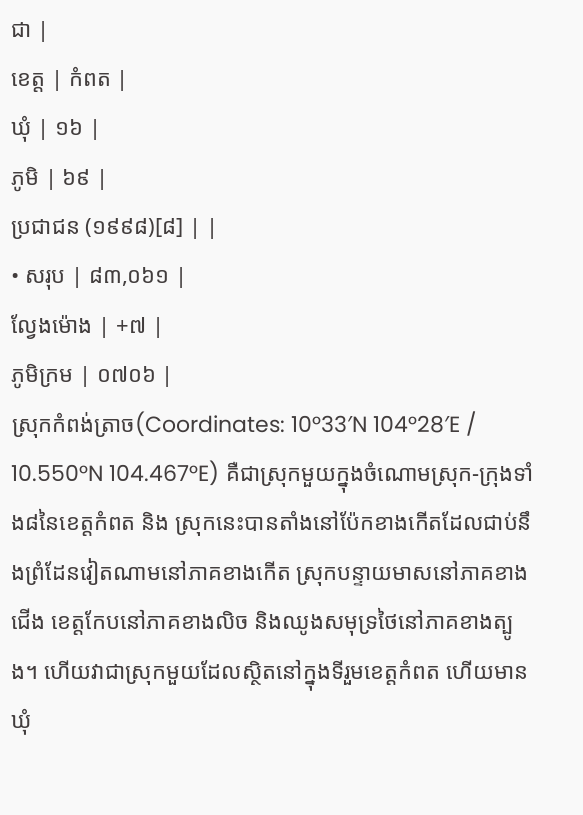ជា |
ខេត្ត | កំពត |
ឃុំ | ១៦ |
ភូមិ | ៦៩ |
ប្រជាជន (១៩៩៨)[៨] | |
• សរុប | ៨៣,០៦១ |
ល្វែងម៉ោង | +៧ |
ភូមិក្រម | ០៧០៦ |
ស្រុកកំពង់ត្រាច(Coordinates: 10°33′N 104°28′E / 10.550°N 104.467°E) គឺជាស្រុកមួយក្នុងចំណោមស្រុក-ក្រុងទាំង៨នៃខេត្តកំពត និង ស្រុកនេះបានតាំងនៅប៉ែកខាងកើតដែលជាប់នឹងព្រំដែនវៀតណាមនៅភាគខាងកើត ស្រុកបន្ទាយមាសនៅភាគខាងជើង ខេត្តកែបនៅភាគខាងលិច និងឈូងសមុទ្រថៃនៅភាគខាងត្បូង។ ហើយវាជាស្រុកមួយដែលស្ថិតនៅក្នុងទីរួមខេត្តកំពត ហើយមានឃុំ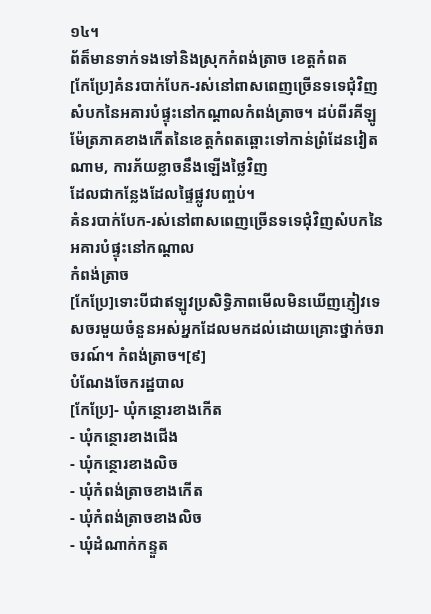១៤។
ព័ត៏មានទាក់ទងទៅនិងស្រុកកំពង់ត្រាច ខេត្តកំពត
[កែប្រែ]គំនរបាក់បែក-រស់នៅពាសពេញច្រើនទទេជុំវិញសំបកនៃអគារបំផ្ទុះនៅកណ្តាលកំពង់ត្រាច។ ដប់ពីរគីឡូម៉ែត្រភាគខាងកើតនៃខេត្តកំពតឆ្ពោះទៅកាន់ព្រំដែនវៀតណាម, ការភ័យខ្លាចនឹងឡើងថ្លៃវិញ
ដែលជាកន្លែងដែលផ្ទៃផ្លូវបញ្ចប់។
គំនរបាក់បែក-រស់នៅពាសពេញច្រើនទទេជុំវិញសំបកនៃអគារបំផ្ទុះនៅកណ្តាល
កំពង់ត្រាច
[កែប្រែ]ទោះបីជាឥឡូវប្រសិទ្ធិភាពមើលមិនឃើញភ្ញៀវទេសចរមួយចំនួនអស់អ្នកដែលមកដល់ដោយគ្រោះថ្នាក់ចរាចរណ៍។ កំពង់ត្រាច។[៩]
បំណែងចែករដ្ឋបាល
[កែប្រែ]- ឃុំកន្ថោរខាងកើត
- ឃុំកន្ថោរខាងជើង
- ឃុំកន្ថោរខាងលិច
- ឃុំកំពង់ត្រាចខាងកើត
- ឃុំកំពង់ត្រាចខាងលិច
- ឃុំដំណាក់កន្ទួត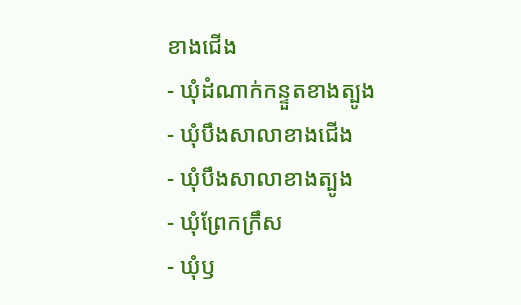ខាងជើង
- ឃុំដំណាក់កន្ទួតខាងត្បូង
- ឃុំបឹងសាលាខាងជើង
- ឃុំបឹងសាលាខាងត្បូង
- ឃុំព្រែកក្រឹស
- ឃុំឫ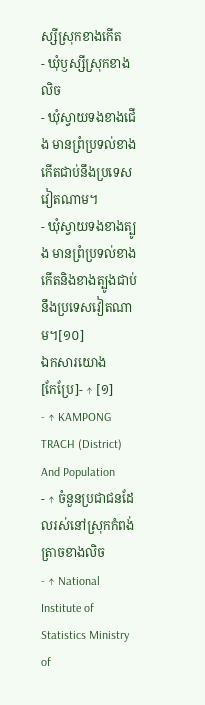ស្សីស្រុកខាងកើត
- ឃុំឫស្សីស្រុកខាងលិច
- ឃុំស្វាយទងខាងជើង មានព្រំប្រទល់ខាងកើតជាប់នឹងប្រទេសវៀតណាម។
- ឃុំស្វាយទងខាងត្បូង មានព្រំប្រទល់ខាងកើតនិងខាងត្បូងជាប់នឹងប្រទេសវៀតណាម។[១០]
ឯកសារយោង
[កែប្រែ]- ↑ [១]
- ↑ KAMPONG TRACH (District) And Population
- ↑ ចំនួនប្រជាជនដែលរស់នៅស្រុកកំពង់ត្រាចខាងលិច
- ↑ National Institute of Statistics Ministry of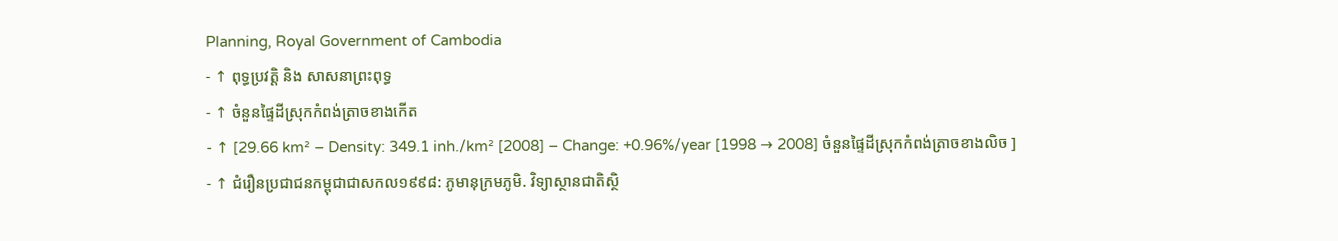Planning, Royal Government of Cambodia
- ↑ ពុទ្ធប្រវត្តិ និង សាសនាព្រះពុទ្ធ
- ↑ ចំនួនផ្ទៃដីស្រុកកំពង់ត្រាចខាងកើត
- ↑ [29.66 km² – Density: 349.1 inh./km² [2008] – Change: +0.96%/year [1998 → 2008] ចំនួនផ្ទៃដីស្រុកកំពង់ត្រាចខាងលិច ]
- ↑ ជំរឿនប្រជាជនកម្ពុជាជាសកល១៩៩៨: ភូមានុក្រមភូមិ. វិទ្យាស្ថានជាតិស្ថិ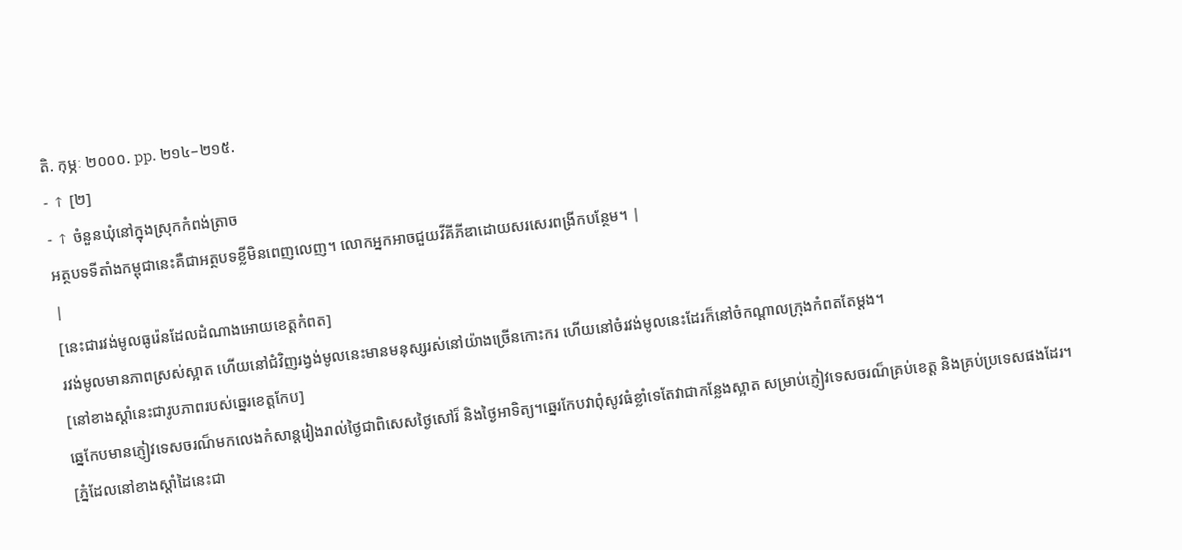តិ. កុម្ភៈ ២០០០. pp. ២១៤–២១៥.
- ↑ [២]
- ↑ ចំនួនឃុំនៅក្នុងស្រុកកំពង់ត្រាច
អត្ថបទទីតាំងកម្ពុជានេះគឺជាអត្ថបទខ្លីមិនពេញលេញ។ លោកអ្នកអាចជួយវីគីភីឌាដោយសរសេរពង្រីកបន្ថែម។ |
|
[នេះជារវង់មូលធូរ៉េនដែលដំណាងអោយខេត្តកំពត]
រវង់មូលមានភាពស្រស់ស្អាត ហើយនៅជំវិញរង្វង់មូលនេះមានមនុស្សរស់នៅយ៉ាងច្រើនកោះករ ហើយនៅចំរវង់មូលនេះដែរក៏នៅចំកណ្ដាលក្រុងកំពតតែម្ដង។
[នៅខាងស្ដាំនេះជារូបភាពរបស់ឆ្នេរខេត្តកែប]
ឆ្នេកែបមានភ្ញៀវទេសចរណ៏មកលេងកំសាន្តរៀងរាល់ថ្ងៃជាពិសេសថ្ងៃសៅរ៏ និងថ្ងៃអាទិត្យ។ឆ្នេរកែបវាពុំសូវធំខ្លាំទេតែវាជាកន្លែងស្អាត សម្រាប់ភ្ញៀវទេសចរណ៏គ្រប់ខេត្ត និងគ្រប់ប្រទេសផងដែរ។
[ភ្នំដែលនៅខាងស្ដាំដៃនេះជា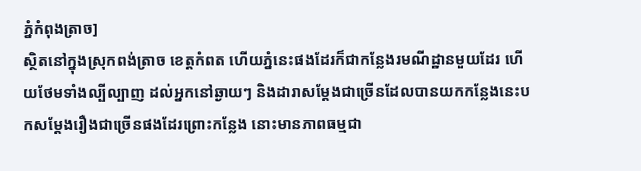ភ្នំកំពុងត្រាច]
ស្ថិតនៅក្នុងស្រុកពង់ត្រាច ខេត្តកំពត ហើយភ្នំនេះផងដែរក៏ជាកន្លែងរមណីដ្ឋានមួយដែរ ហើយថែមទាំងល្បីល្បាញ ដល់អ្នកនៅឆ្ងាយៗ និងដារាសម្ដែងជាច្រើនដែលបានយកកន្លែងនេះបកសម្ដែងរឿងជាច្រើនផងដែរព្រោះកន្លែង នោះមានភាពធម្មជា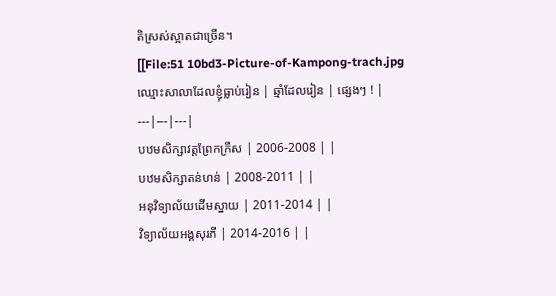តិស្រស់ស្អាតជាច្រើន។
[[File:51 10bd3-Picture-of-Kampong-trach.jpg
ឈ្មោះសាលាដែលខ្ញុំធ្លាប់រៀន | ឆ្មាំដែលរៀន | ផ្សេងៗ ! |
---|---|---|
បឋមសិក្សាវត្តព្រែកក្រឹស | 2006-2008 | |
បឋមសិក្សាតន់ហន់ | 2008-2011 | |
អនុវិទ្យាល័យដើមស្នាយ | 2011-2014 | |
វិទ្យាល័យអង្គសុរភី | 2014-2016 | |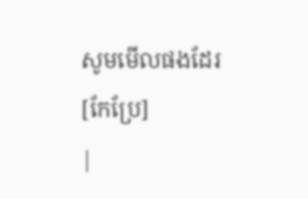សូមមើលផងដែរ
[កែប្រែ]
|